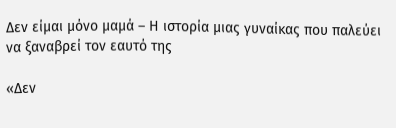Δεν είμαι μόνο μαμά – Η ιστορία μιας γυναίκας που παλεύει να ξαναβρεί τον εαυτό της

«Δεν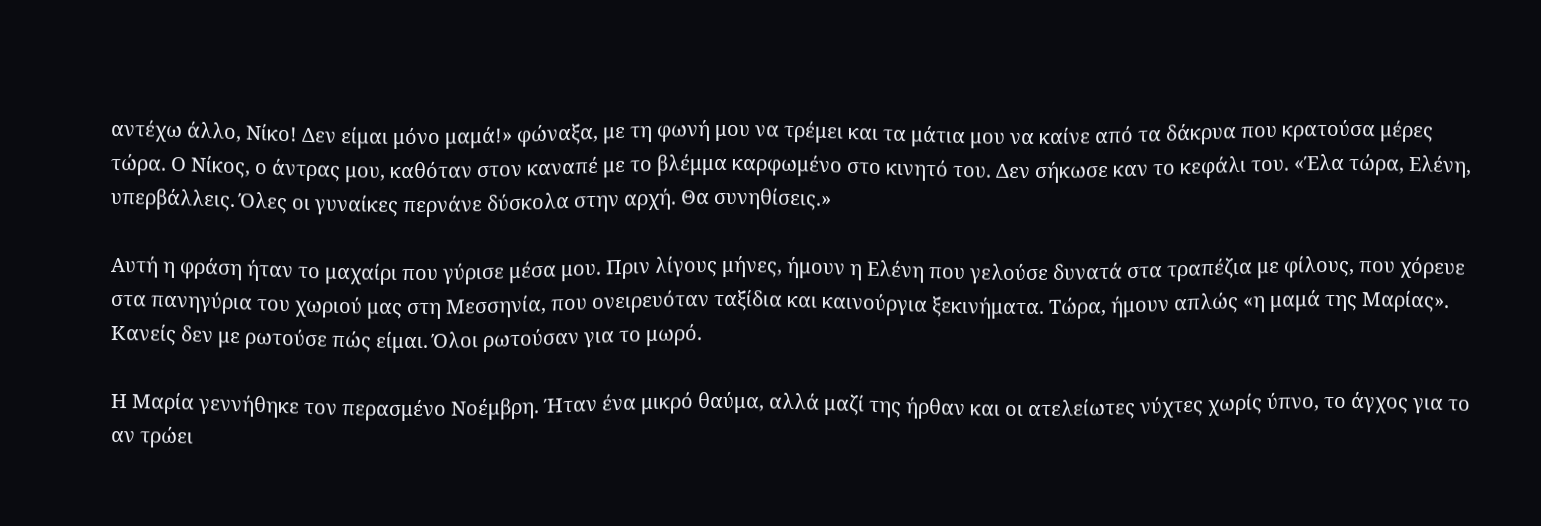αντέχω άλλο, Νίκο! Δεν είμαι μόνο μαμά!» φώναξα, με τη φωνή μου να τρέμει και τα μάτια μου να καίνε από τα δάκρυα που κρατούσα μέρες τώρα. Ο Νίκος, ο άντρας μου, καθόταν στον καναπέ με το βλέμμα καρφωμένο στο κινητό του. Δεν σήκωσε καν το κεφάλι του. «Έλα τώρα, Ελένη, υπερβάλλεις. Όλες οι γυναίκες περνάνε δύσκολα στην αρχή. Θα συνηθίσεις.»

Αυτή η φράση ήταν το μαχαίρι που γύρισε μέσα μου. Πριν λίγους μήνες, ήμουν η Ελένη που γελούσε δυνατά στα τραπέζια με φίλους, που χόρευε στα πανηγύρια του χωριού μας στη Μεσσηνία, που ονειρευόταν ταξίδια και καινούργια ξεκινήματα. Τώρα, ήμουν απλώς «η μαμά της Μαρίας». Κανείς δεν με ρωτούσε πώς είμαι. Όλοι ρωτούσαν για το μωρό.

Η Μαρία γεννήθηκε τον περασμένο Νοέμβρη. Ήταν ένα μικρό θαύμα, αλλά μαζί της ήρθαν και οι ατελείωτες νύχτες χωρίς ύπνο, το άγχος για το αν τρώει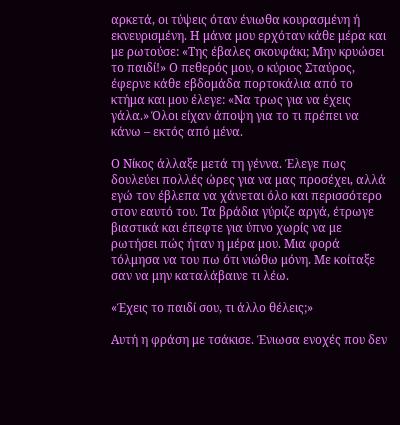αρκετά, οι τύψεις όταν ένιωθα κουρασμένη ή εκνευρισμένη. Η μάνα μου ερχόταν κάθε μέρα και με ρωτούσε: «Της έβαλες σκουφάκι; Μην κρυώσει το παιδί!» Ο πεθερός μου, ο κύριος Σταύρος, έφερνε κάθε εβδομάδα πορτοκάλια από το κτήμα και μου έλεγε: «Να τρως για να έχεις γάλα.» Όλοι είχαν άποψη για το τι πρέπει να κάνω – εκτός από μένα.

Ο Νίκος άλλαξε μετά τη γέννα. Έλεγε πως δουλεύει πολλές ώρες για να μας προσέχει, αλλά εγώ τον έβλεπα να χάνεται όλο και περισσότερο στον εαυτό του. Τα βράδια γύριζε αργά, έτρωγε βιαστικά και έπεφτε για ύπνο χωρίς να με ρωτήσει πώς ήταν η μέρα μου. Μια φορά τόλμησα να του πω ότι νιώθω μόνη. Με κοίταξε σαν να μην καταλάβαινε τι λέω.

«Έχεις το παιδί σου, τι άλλο θέλεις;»

Αυτή η φράση με τσάκισε. Ένιωσα ενοχές που δεν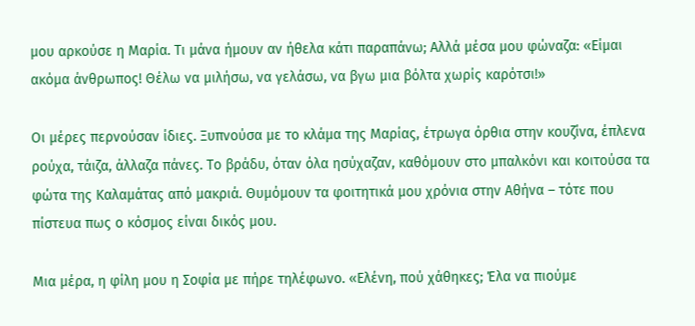μου αρκούσε η Μαρία. Τι μάνα ήμουν αν ήθελα κάτι παραπάνω; Αλλά μέσα μου φώναζα: «Είμαι ακόμα άνθρωπος! Θέλω να μιλήσω, να γελάσω, να βγω μια βόλτα χωρίς καρότσι!»

Οι μέρες περνούσαν ίδιες. Ξυπνούσα με το κλάμα της Μαρίας, έτρωγα όρθια στην κουζίνα, έπλενα ρούχα, τάιζα, άλλαζα πάνες. Το βράδυ, όταν όλα ησύχαζαν, καθόμουν στο μπαλκόνι και κοιτούσα τα φώτα της Καλαμάτας από μακριά. Θυμόμουν τα φοιτητικά μου χρόνια στην Αθήνα – τότε που πίστευα πως ο κόσμος είναι δικός μου.

Μια μέρα, η φίλη μου η Σοφία με πήρε τηλέφωνο. «Ελένη, πού χάθηκες; Έλα να πιούμε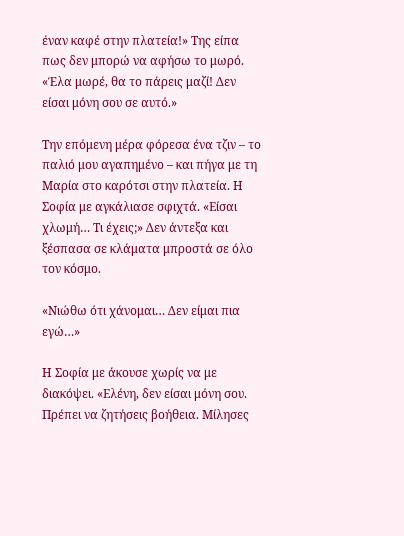έναν καφέ στην πλατεία!» Της είπα πως δεν μπορώ να αφήσω το μωρό. «Έλα μωρέ, θα το πάρεις μαζί! Δεν είσαι μόνη σου σε αυτό.»

Την επόμενη μέρα φόρεσα ένα τζιν – το παλιό μου αγαπημένο – και πήγα με τη Μαρία στο καρότσι στην πλατεία. Η Σοφία με αγκάλιασε σφιχτά. «Είσαι χλωμή… Τι έχεις;» Δεν άντεξα και ξέσπασα σε κλάματα μπροστά σε όλο τον κόσμο.

«Νιώθω ότι χάνομαι… Δεν είμαι πια εγώ…»

Η Σοφία με άκουσε χωρίς να με διακόψει. «Ελένη, δεν είσαι μόνη σου. Πρέπει να ζητήσεις βοήθεια. Μίλησες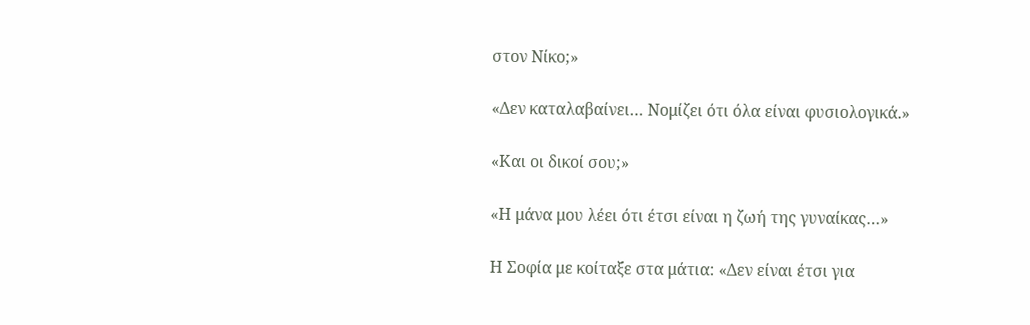στον Νίκο;»

«Δεν καταλαβαίνει… Νομίζει ότι όλα είναι φυσιολογικά.»

«Και οι δικοί σου;»

«Η μάνα μου λέει ότι έτσι είναι η ζωή της γυναίκας…»

Η Σοφία με κοίταξε στα μάτια: «Δεν είναι έτσι για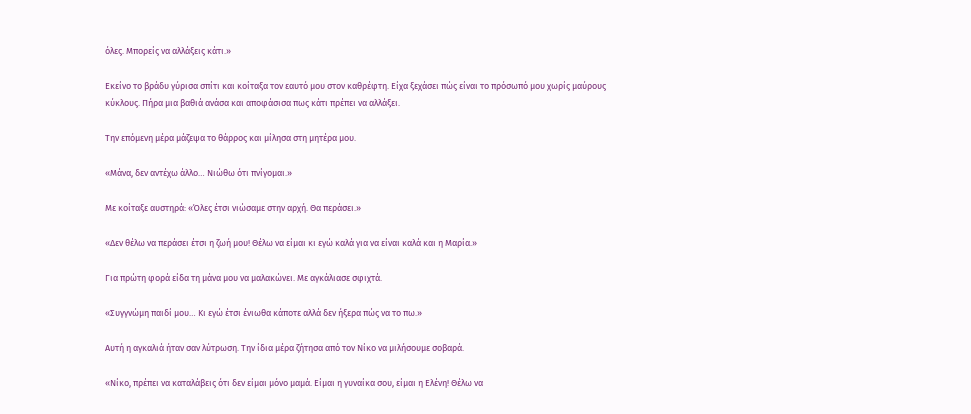όλες. Μπορείς να αλλάξεις κάτι.»

Εκείνο το βράδυ γύρισα σπίτι και κοίταξα τον εαυτό μου στον καθρέφτη. Είχα ξεχάσει πώς είναι το πρόσωπό μου χωρίς μαύρους κύκλους. Πήρα μια βαθιά ανάσα και αποφάσισα πως κάτι πρέπει να αλλάξει.

Την επόμενη μέρα μάζεψα το θάρρος και μίλησα στη μητέρα μου.

«Μάνα, δεν αντέχω άλλο… Νιώθω ότι πνίγομαι.»

Με κοίταξε αυστηρά: «Όλες έτσι νιώσαμε στην αρχή. Θα περάσει.»

«Δεν θέλω να περάσει έτσι η ζωή μου! Θέλω να είμαι κι εγώ καλά για να είναι καλά και η Μαρία.»

Για πρώτη φορά είδα τη μάνα μου να μαλακώνει. Με αγκάλιασε σφιχτά.

«Συγγνώμη παιδί μου… Κι εγώ έτσι ένιωθα κάποτε αλλά δεν ήξερα πώς να το πω.»

Αυτή η αγκαλιά ήταν σαν λύτρωση. Την ίδια μέρα ζήτησα από τον Νίκο να μιλήσουμε σοβαρά.

«Νίκο, πρέπει να καταλάβεις ότι δεν είμαι μόνο μαμά. Είμαι η γυναίκα σου, είμαι η Ελένη! Θέλω να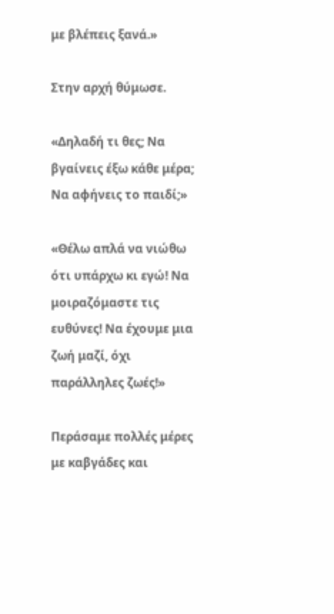με βλέπεις ξανά.»

Στην αρχή θύμωσε.

«Δηλαδή τι θες; Να βγαίνεις έξω κάθε μέρα; Να αφήνεις το παιδί;»

«Θέλω απλά να νιώθω ότι υπάρχω κι εγώ! Να μοιραζόμαστε τις ευθύνες! Να έχουμε μια ζωή μαζί, όχι παράλληλες ζωές!»

Περάσαμε πολλές μέρες με καβγάδες και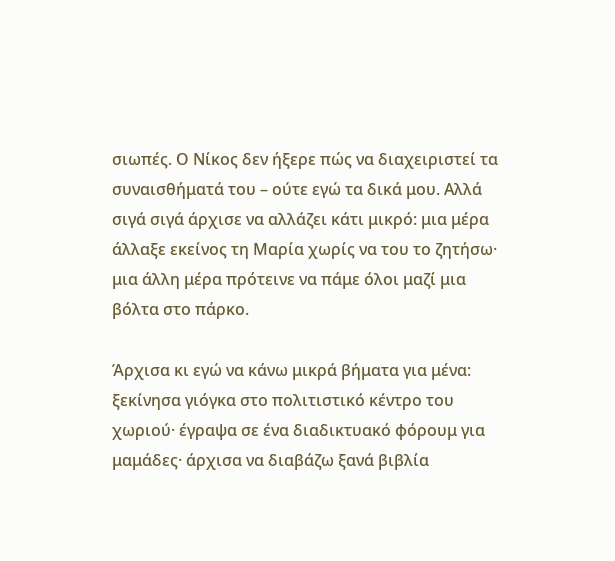σιωπές. Ο Νίκος δεν ήξερε πώς να διαχειριστεί τα συναισθήματά του – ούτε εγώ τα δικά μου. Αλλά σιγά σιγά άρχισε να αλλάζει κάτι μικρό: μια μέρα άλλαξε εκείνος τη Μαρία χωρίς να του το ζητήσω· μια άλλη μέρα πρότεινε να πάμε όλοι μαζί μια βόλτα στο πάρκο.

Άρχισα κι εγώ να κάνω μικρά βήματα για μένα: ξεκίνησα γιόγκα στο πολιτιστικό κέντρο του χωριού· έγραψα σε ένα διαδικτυακό φόρουμ για μαμάδες· άρχισα να διαβάζω ξανά βιβλία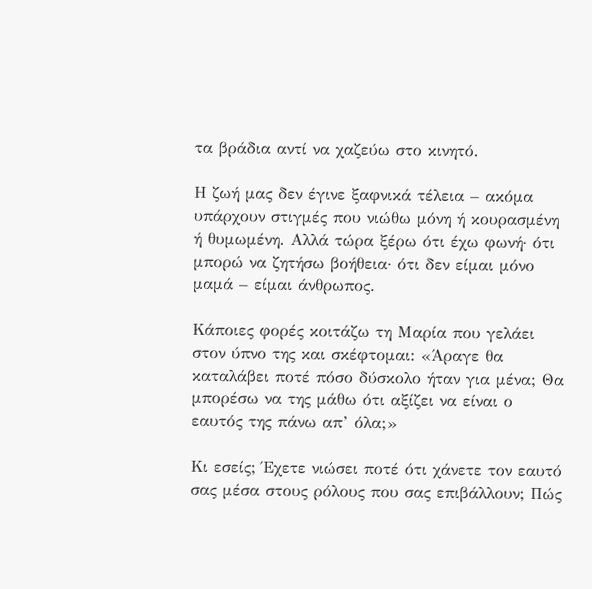τα βράδια αντί να χαζεύω στο κινητό.

Η ζωή μας δεν έγινε ξαφνικά τέλεια – ακόμα υπάρχουν στιγμές που νιώθω μόνη ή κουρασμένη ή θυμωμένη. Αλλά τώρα ξέρω ότι έχω φωνή· ότι μπορώ να ζητήσω βοήθεια· ότι δεν είμαι μόνο μαμά – είμαι άνθρωπος.

Κάποιες φορές κοιτάζω τη Μαρία που γελάει στον ύπνο της και σκέφτομαι: «Άραγε θα καταλάβει ποτέ πόσο δύσκολο ήταν για μένα; Θα μπορέσω να της μάθω ότι αξίζει να είναι ο εαυτός της πάνω απ’ όλα;»

Κι εσείς; Έχετε νιώσει ποτέ ότι χάνετε τον εαυτό σας μέσα στους ρόλους που σας επιβάλλουν; Πώς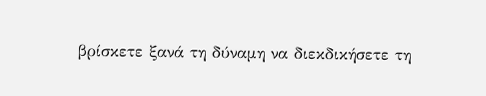βρίσκετε ξανά τη δύναμη να διεκδικήσετε τη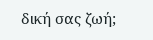δική σας ζωή;